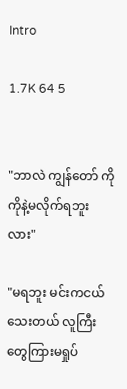Intro

1.7K 64 5


"ဘာလဲ ကျွန်တော် ကိုကိုနဲ့မလိုက်ရဘူးလား"

"မရဘူး မင်းကငယ်သေးတယ် လူကြီးတွေကြားမရှုပ်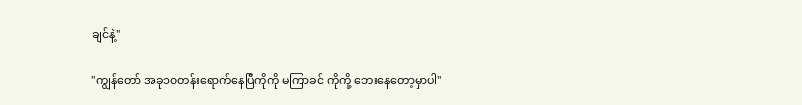ချင်နဲ့"

"ကျွန်တော် အခု၁၀တန်းရောက်နေပြီကိုကို မကြာခင် ကိုကို့ ဘေးနေတော့မှာပါ"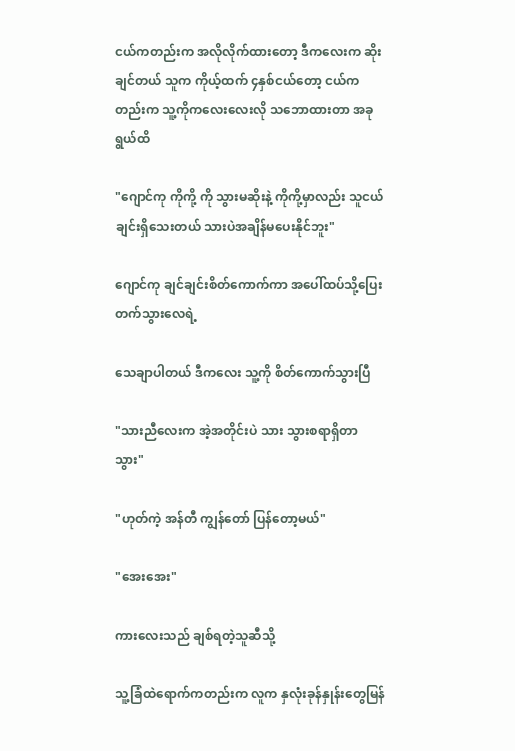ငယ်ကတည်းက အလိုလိုက်ထားတော့ ဒီကလေးက ဆိုးချင်တယ် သူက ကိုယ့်ထက် ၄နှစ်ငယ်တော့ ငယ်ကတည်းက သူ့ကိုကလေးလေးလို သဘောထားတာ အခုရွယ်ထိ

"ဂျောင်ကု ကိုကို့ ကို သွားမဆိုးနဲ့ ကိုကို့မှာလည်း သူငယ်ချင်းရှိသေးတယ် သားပဲအချိန်မပေးနိုင်ဘူး"

ဂျောင်ကု ချင်ချင်းစိတ်ကောက်ကာ အပေါ်ထပ်သို့ပြေးတက်သွားလေရဲ့

သေချာပါတယ် ဒီကလေး သူ့ကို စိတ်ကောက်သွားပြီ

"သားညီလေးက အဲ့အတိုင်းပဲ သား သွားစရာရှိတာသွား"

"ဟုတ်ကဲ့ အန်တီ ကျွန်တော် ပြန်တော့မယ်"

"အေးအေး"

ကားလေးသည် ချစ်ရတဲ့သူဆီသို့

သူ့ခြံထဲရောက်ကတည်းက လူက နှလုံးခုန်နှုန်းတွေမြန်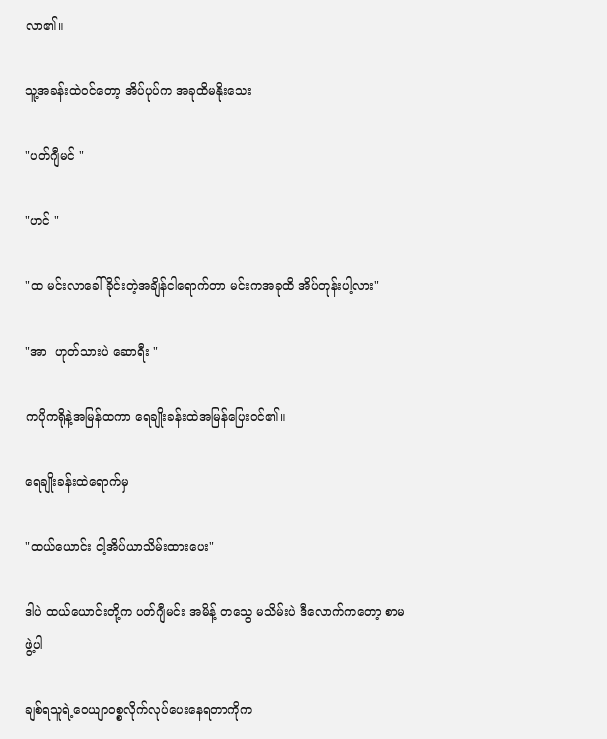လာ၏။

သူ့အခန်းထဲဝင်တော့ အိပ်ပုပ်က အခုထိမနိုးသေး

"ပတ်ဂျီမင် "

"ဟင် "

"ထ မင်းလာခေါ်ခိုင်းတဲ့အချိန်ငါရောက်တာ မင်းကအခုထိ အိပ်တုန်းပါ့လား"

"အာ  ဟုတ်သားပဲ ဆောရီး "

ကပိုကရိုနဲ့အမြန်ထကာ ရေချိုးခန်းထဲအမြန်ပြေးဝင်၏။

ရေချိုးခန်းထဲရောက်မှ

"ထယ်ယောင်း ငါ့အိပ်ယာသိမ်းထားပေး"

ဒါပဲ ထယ်ယောင်းတို့က ပတ်ဂျီမင်း အမိန့် တသွေ မသိမ်းပဲ ဒီလောက်ကတော့ စာမဖွဲ့ပါ

ချစ်ရသူရဲ့ဝေယျာဝစ္စလိုက်လုပ်ပေးနေရတာကိုက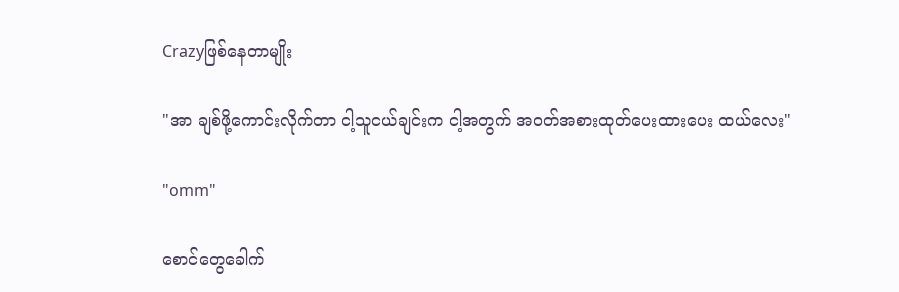Crazyဖြစ်နေတာမျိုး

"အာ ချစ်ဖို့ကောင်းလိုက်တာ ငါ့သူငယ်ချင်းက ငါ့အတွက် အဝတ်အစားထုတ်ပေးထားပေး ထယ်လေး"

"omm"

စောင်တွေခေါက်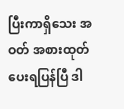ပြီးကာရှိသေး အဝတ် အစားထုတ်ပေးရပြန်ပြီ ဒါ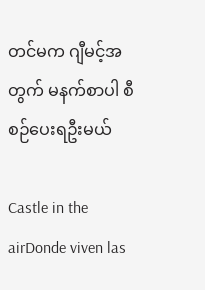တင်မက ဂျီမင့်အတွက် မနက်စာပါ စီစဉ်ပေးရဦးမယ်

Castle in the airDonde viven las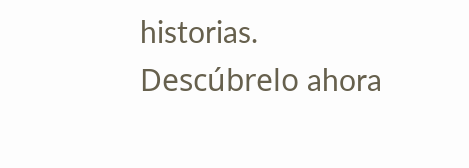historias. Descúbrelo ahora